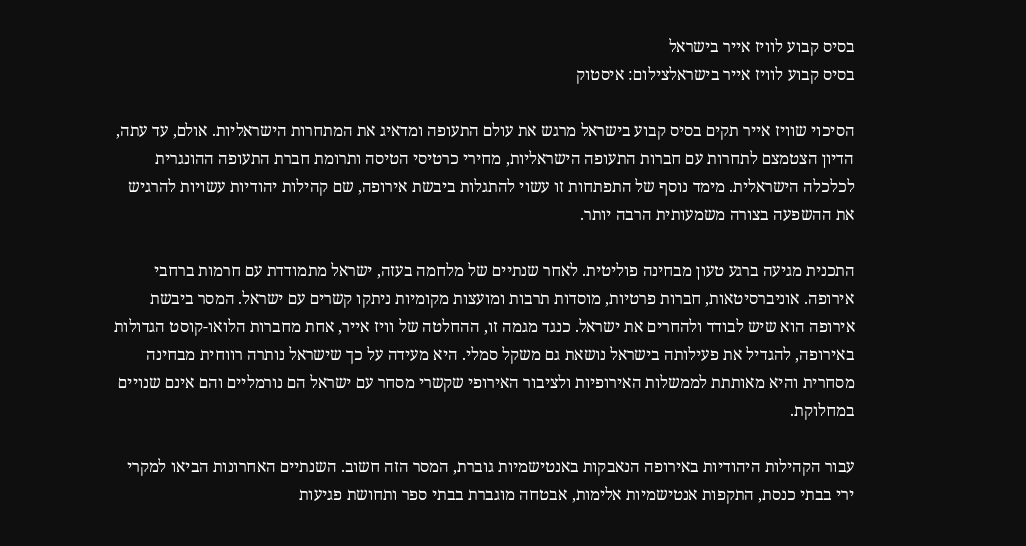בסיס קבוע לוויז אייר בישראל
בסיס קבוע לוויז אייר בישראלצילום: איסטוק

הסיכוי שוויז אייר תקים בסיס קבוע בישראל מרגש את עולם התעופה ומדאיג את המתחרות הישראליות. אולם, עד עתה, הדיון הצטמצם לתחרות עם חברות התעופה הישראליות, מחירי כרטיסי הטיסה ותרומת חברת התעופה ההונגרית לכלכלה הישראלית. מימד נוסף של התפתחות זו עשוי להתגלות ביבשת אירופה, שם קהילות יהודיות עשויות להרגיש את ההשפעה בצורה משמעותית הרבה יותר.

התכנית מגיעה ברגע טעון מבחינה פוליטית. לאחר שנתיים של מלחמה בעזה, ישראל מתמודדת עם חרמות ברחבי אירופה. אוניברסיטאות, חברות פרטיות, מוסדות תרבות ומועצות מקומיות ניתקו קשרים עם ישראל. המסר ביבשת אירופה הוא שיש לבודד ולהחרים את ישראל. כנגד מגמה זו, ההחלטה של וויז אייר, אחת מחברות הלואו-קוסט הגדולות באירופה, להגדיל את פעילותה בישראל נושאת גם משקל סמלי. היא מעידה על כך שישראל נותרה רווחית מבחינה מסחרית והיא מאותתת לממשלות האירופיות ולציבור האירופי שקשרי מסחר עם ישראל הם נורמליים והם אינם שנויים במחלוקת.

עבור הקהילות היהודיות באירופה הנאבקות באנטישמיות גוברת, המסר הזה חשוב. השנתיים האחרונות הביאו למקרי ירי בבתי כנסת, התקפות אנטישמיות אלימות, אבטחה מוגברת בבתי ספר ותחושת פגיעות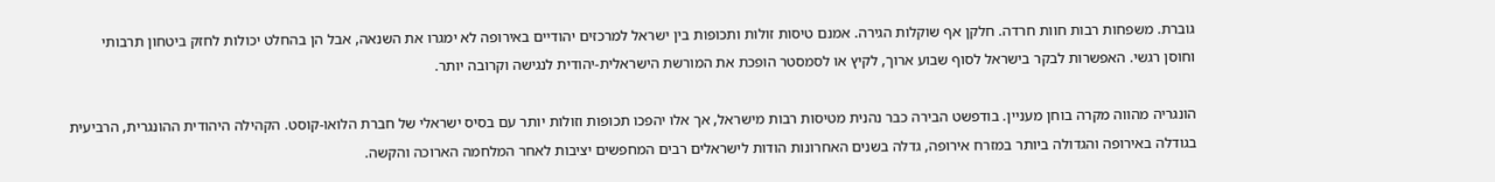גוברת. משפחות רבות חוות חרדה. חלקן אף שוקלות הגירה. אמנם טיסות זולות ותכופות בין ישראל למרכזים יהודיים באירופה לא ימגרו את השנאה, אבל הן בהחלט יכולות לחזק ביטחון תרבותי וחוסן רגשי. האפשרות לבקר בישראל לסוף שבוע ארוך, לקיץ או לסמסטר הופכת את המורשת הישראלית-יהודית לנגישה וקרובה יותר.

הונגריה מהווה מקרה בוחן מעניין. בודפשט הבירה כבר נהנית מטיסות רבות מישראל, אך אלו יהפכו תכופות וזולות יותר עם בסיס ישראלי של חברת הלואו-קוסט. הקהילה היהודית ההונגרית, הרביעית בגודלה באירופה והגדולה ביותר במזרח אירופה, גדלה בשנים האחרונות הודות לישראלים רבים המחפשים יציבות לאחר המלחמה הארוכה והקשה.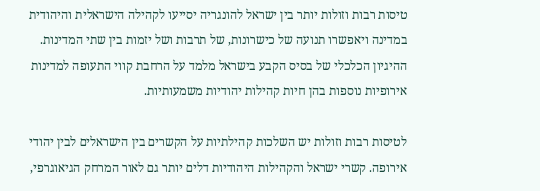טיסות רבות וזולות יותר בין ישראל להונגריה יסייעו לקהילה הישראלית והיהודית במדינה ויאפשרו תנועה של כישרונות, של תרבות ושל יזמות בין שתי המדינות. ההיגיון הכלכלי של בסיס הקבע בישראל מלמד על הרחבת קווי התעופה למדינות אירופיות נוספות בהן חיות קהילות יהודיות משמעותיות.

לטיסות רבות וזולות יש השלכות קהילתיות על הקשרים בין הישראלים לבין יהודי אירופה. קשרי ישראל והקהילות היהודיות דלים יותר גם לאור המרחק הגיאוגרפי,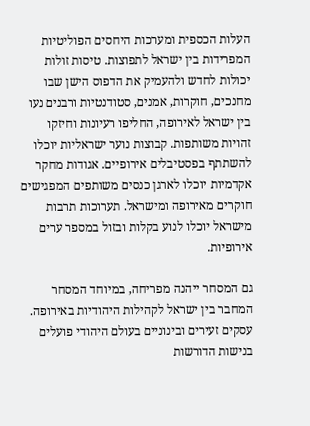העלות הכספית ומערכות היחסים הפוליטיות המפרידות בין ישראל לתפוצות. טיסות זולות יכולות לחדש ולהעמיק את הדפוס הישן שבו מחנכים, חוקרות, אמנים, סטודנטיות ורבנים נעו בין ישראל לאירופה, החליפו רעיונות וחיזקו זהויות משותפות. קבוצות נוער ישראליות יוכלו להשתתף בפסטיבלים אירופיים. אגודות מחקר אקדמיות יוכלו לארגן כנסים משותפים המפגישים חוקרים מאירופה ומישראל. תערוכות תרבות מישראל יוכלו לנוע בקלות ובזול במספר ערים אירופיות.

גם המסחר ייהנה מפריחה, במיוחד המסחר המחבר בין ישראל לקהילות היהודיות באירופה. עסקים זעירים ובינוניים בעולם היהודי פועלים בנישות הדורשות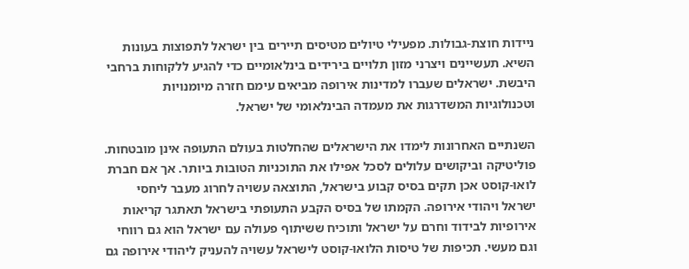ניידות חוצת-גבולות. מפעילי טיולים מטיסים תיירים בין ישראל לתפוצות בעונות השיא. תעשיינים ויצרני מזון תלויים בירידים בינלאומיים כדי להגיע ללקוחות ברחבי היבשת. ישראלים שעברו למדינות אירופה מביאים עימם חזרה מיומנויות וטכנולוגיות המשדרגות את מעמדה הבינלאומי של ישראל.

השנתיים האחרונות לימדו את הישראלים שהחלטות בעולם התעופה אינן מובטחות. פוליטיקה וביקושים עלולים לסכל אפילו את התוכניות הטובות ביותר. אך אם חברת לואו-קוסט אכן תקים בסיס קבוע בישראל, התוצאה עשויה לחרוג מעבר ליחסי ישראל ויהודי אירופה. הקמתו של בסיס הקבע התעופתי בישראל תאתגר קריאות אירופיות לבידוד וחרם על ישראל ותוכיח ששיתוף פעולה עם ישראל הוא גם רווחי וגם מעשי. תכיפות של טיסות הלואו-קוסט לישראל עשויה להעניק ליהודי אירופה גם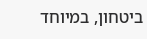ביטחון, במיוחד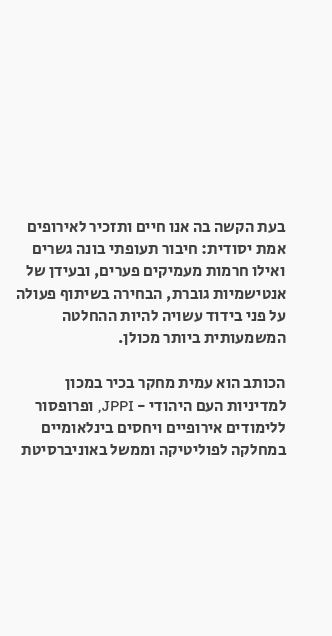בעת הקשה בה אנו חיים ותזכיר לאירופים אמת יסודית: חיבור תעופתי בונה גשרים ואילו חרמות מעמיקים פערים, ובעידן של אנטישמיות גוברת, הבחירה בשיתוף פעולה על פני בידוד עשויה להיות ההחלטה המשמעותית ביותר מכולן.

הכותב הוא עמית מחקר בכיר במכון למדיניות העם היהודי - JPPI, ופרופסור ללימודים אירופיים ויחסים בינלאומיים במחלקה לפוליטיקה וממשל באוניברסיטת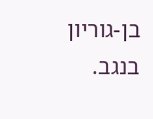בן-גוריון בנגב.